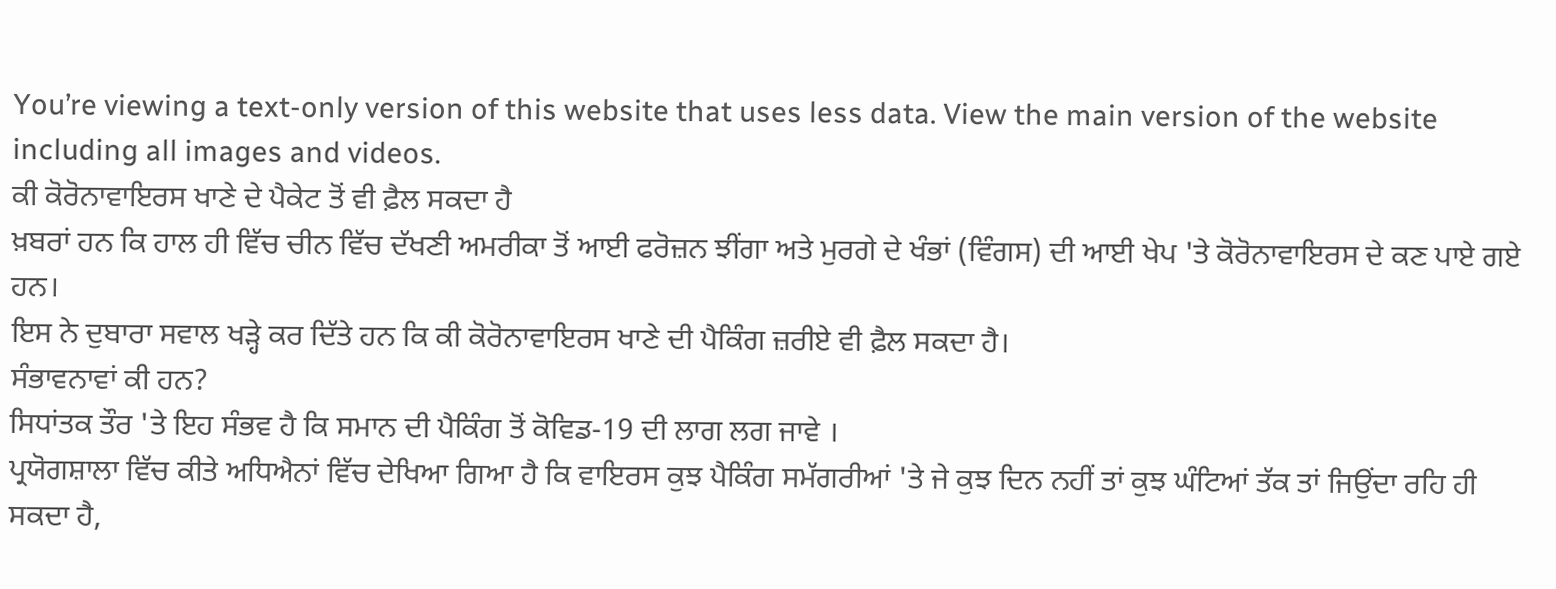You’re viewing a text-only version of this website that uses less data. View the main version of the website including all images and videos.
ਕੀ ਕੋਰੋਨਾਵਾਇਰਸ ਖਾਣੇ ਦੇ ਪੈਕੇਟ ਤੋਂ ਵੀ ਫ਼ੈਲ ਸਕਦਾ ਹੈ
ਖ਼ਬਰਾਂ ਹਨ ਕਿ ਹਾਲ ਹੀ ਵਿੱਚ ਚੀਨ ਵਿੱਚ ਦੱਖਣੀ ਅਮਰੀਕਾ ਤੋਂ ਆਈ ਫਰੋਜ਼ਨ ਝੀਂਗਾ ਅਤੇ ਮੁਰਗੇ ਦੇ ਖੰਭਾਂ (ਵਿੰਗਸ) ਦੀ ਆਈ ਖੇਪ 'ਤੇ ਕੋਰੋਨਾਵਾਇਰਸ ਦੇ ਕਣ ਪਾਏ ਗਏ ਹਨ।
ਇਸ ਨੇ ਦੁਬਾਰਾ ਸਵਾਲ ਖੜ੍ਹੇ ਕਰ ਦਿੱਤੇ ਹਨ ਕਿ ਕੀ ਕੋਰੋਨਾਵਾਇਰਸ ਖਾਣੇ ਦੀ ਪੈਕਿੰਗ ਜ਼ਰੀਏ ਵੀ ਫ਼ੈਲ ਸਕਦਾ ਹੈ।
ਸੰਭਾਵਨਾਵਾਂ ਕੀ ਹਨ?
ਸਿਧਾਂਤਕ ਤੌਰ 'ਤੇ ਇਹ ਸੰਭਵ ਹੈ ਕਿ ਸਮਾਨ ਦੀ ਪੈਕਿੰਗ ਤੋਂ ਕੋਵਿਡ-19 ਦੀ ਲਾਗ ਲਗ ਜਾਵੇ ।
ਪ੍ਰਯੋਗਸ਼ਾਲਾ ਵਿੱਚ ਕੀਤੇ ਅਧਿਐਨਾਂ ਵਿੱਚ ਦੇਖਿਆ ਗਿਆ ਹੈ ਕਿ ਵਾਇਰਸ ਕੁਝ ਪੈਕਿੰਗ ਸਮੱਗਰੀਆਂ 'ਤੇ ਜੇ ਕੁਝ ਦਿਨ ਨਹੀਂ ਤਾਂ ਕੁਝ ਘੰਟਿਆਂ ਤੱਕ ਤਾਂ ਜਿਉਂਦਾ ਰਹਿ ਹੀ ਸਕਦਾ ਹੈ,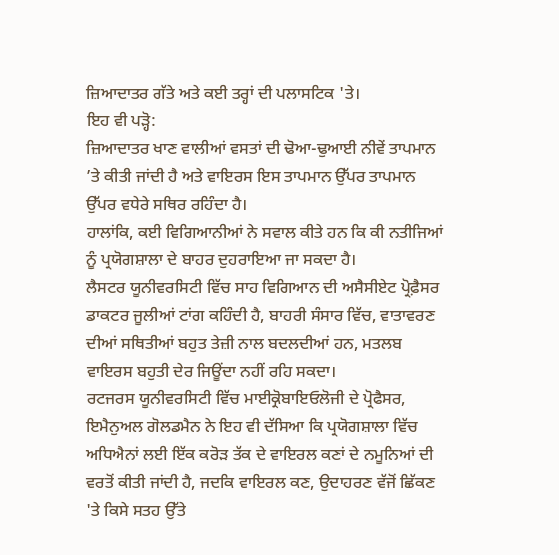ਜ਼ਿਆਦਾਤਰ ਗੱਤੇ ਅਤੇ ਕਈ ਤਰ੍ਹਾਂ ਦੀ ਪਲਾਸਟਿਕ 'ਤੇ।
ਇਹ ਵੀ ਪੜ੍ਹੋ:
ਜ਼ਿਆਦਾਤਰ ਖਾਣ ਵਾਲੀਆਂ ਵਸਤਾਂ ਦੀ ਢੋਆ-ਢੁਆਈ ਨੀਵੇਂ ਤਾਪਮਾਨ ’ਤੇ ਕੀਤੀ ਜਾਂਦੀ ਹੈ ਅਤੇ ਵਾਇਰਸ ਇਸ ਤਾਪਮਾਨ ਉੱਪਰ ਤਾਪਮਾਨ ਉੱਪਰ ਵਧੇਰੇ ਸਥਿਰ ਰਹਿੰਦਾ ਹੈ।
ਹਾਲਾਂਕਿ, ਕਈ ਵਿਗਿਆਨੀਆਂ ਨੇ ਸਵਾਲ ਕੀਤੇ ਹਨ ਕਿ ਕੀ ਨਤੀਜਿਆਂ ਨੂੰ ਪ੍ਰਯੋਗਸ਼ਾਲਾ ਦੇ ਬਾਹਰ ਦੁਹਰਾਇਆ ਜਾ ਸਕਦਾ ਹੈ।
ਲੈਸਟਰ ਯੂਨੀਵਰਸਿਟੀ ਵਿੱਚ ਸਾਹ ਵਿਗਿਆਨ ਦੀ ਅਸੈਸੀਏਟ ਪ੍ਰੋਫ਼ੈਸਰ ਡਾਕਟਰ ਜੂਲੀਆਂ ਟਾਂਗ ਕਹਿੰਦੀ ਹੈ, ਬਾਹਰੀ ਸੰਸਾਰ ਵਿੱਚ, ਵਾਤਾਵਰਣ ਦੀਆਂ ਸਥਿਤੀਆਂ ਬਹੁਤ ਤੇਜ਼ੀ ਨਾਲ ਬਦਲਦੀਆਂ ਹਨ, ਮਤਲਬ ਵਾਇਰਸ ਬਹੁਤੀ ਦੇਰ ਜਿਊਂਦਾ ਨਹੀਂ ਰਹਿ ਸਕਦਾ।
ਰਟਜਰਸ ਯੂਨੀਵਰਸਿਟੀ ਵਿੱਚ ਮਾਈਕ੍ਰੋਬਾਇਓਲੋਜੀ ਦੇ ਪ੍ਰੋਫੈਸਰ, ਇਮੈਨੁਅਲ ਗੋਲਡਮੈਨ ਨੇ ਇਹ ਵੀ ਦੱਸਿਆ ਕਿ ਪ੍ਰਯੋਗਸ਼ਾਲਾ ਵਿੱਚ ਅਧਿਐਨਾਂ ਲਈ ਇੱਕ ਕਰੋੜ ਤੱਕ ਦੇ ਵਾਇਰਲ ਕਣਾਂ ਦੇ ਨਮੂਨਿਆਂ ਦੀ ਵਰਤੋਂ ਕੀਤੀ ਜਾਂਦੀ ਹੈ, ਜਦਕਿ ਵਾਇਰਲ ਕਣ, ਉਦਾਹਰਣ ਵੱਜੋਂ ਛਿੱਕਣ 'ਤੇ ਕਿਸੇ ਸਤਹ ਉੱਤੇ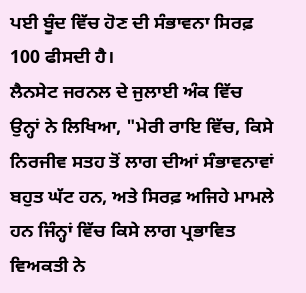ਪਈ ਬੂੰਦ ਵਿੱਚ ਹੋਣ ਦੀ ਸੰਭਾਵਨਾ ਸਿਰਫ਼ 100 ਫੀਸਦੀ ਹੈ।
ਲੈਨਸੇਟ ਜਰਨਲ ਦੇ ਜੁਲਾਈ ਅੰਕ ਵਿੱਚ ਉਨ੍ਹਾਂ ਨੇ ਲਿਖਿਆ, "ਮੇਰੀ ਰਾਇ ਵਿੱਚ, ਕਿਸੇ ਨਿਰਜੀਵ ਸਤਹ ਤੋਂ ਲਾਗ ਦੀਆਂ ਸੰਭਾਵਨਾਵਾਂ ਬਹੁਤ ਘੱਟ ਹਨ, ਅਤੇ ਸਿਰਫ਼ ਅਜਿਹੇ ਮਾਮਲੇ ਹਨ ਜਿੰਨ੍ਹਾਂ ਵਿੱਚ ਕਿਸੇ ਲਾਗ ਪ੍ਰਭਾਵਿਤ ਵਿਅਕਤੀ ਨੇ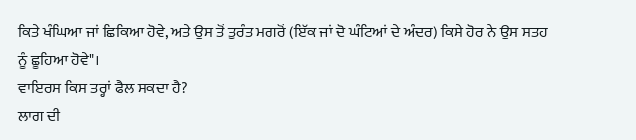ਕਿਤੇ ਖੰਘਿਆ ਜਾਂ ਛਿਕਿਆ ਹੋਵੇ, ਅਤੇ ਉਸ ਤੋਂ ਤੁਰੰਤ ਮਗਰੋਂ (ਇੱਕ ਜਾਂ ਦੋ ਘੰਟਿਆਂ ਦੇ ਅੰਦਰ) ਕਿਸੇ ਹੋਰ ਨੇ ਉਸ ਸਤਹ ਨੂੰ ਛੂਹਿਆ ਹੋਵੇ"।
ਵਾਇਰਸ ਕਿਸ ਤਰ੍ਹਾਂ ਫੈਲ ਸਕਦਾ ਹੈ?
ਲਾਗ ਦੀ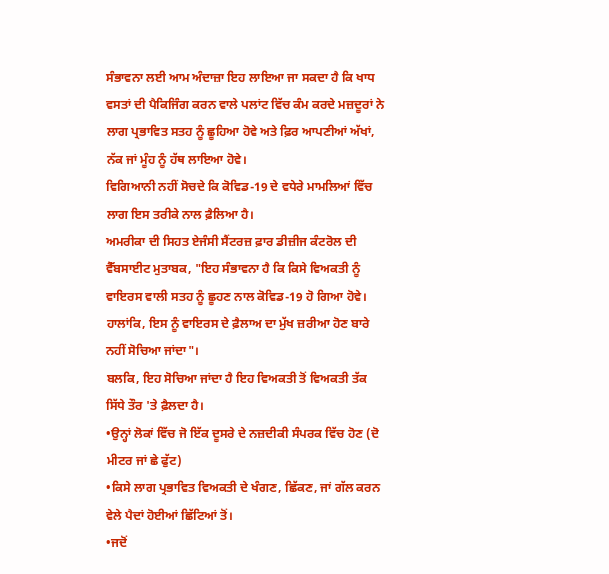ਸੰਭਾਵਨਾ ਲਈ ਆਮ ਅੰਦਾਜ਼ਾ ਇਹ ਲਾਇਆ ਜਾ ਸਕਦਾ ਹੈ ਕਿ ਖਾਧ ਵਸਤਾਂ ਦੀ ਪੈਕਿਜਿੰਗ ਕਰਨ ਵਾਲੇ ਪਲਾਂਟ ਵਿੱਚ ਕੰਮ ਕਰਦੇ ਮਜ਼ਦੂਰਾਂ ਨੇ ਲਾਗ ਪ੍ਰਭਾਵਿਤ ਸਤਹ ਨੂੰ ਛੂਹਿਆ ਹੋਵੇ ਅਤੇ ਫ਼ਿਰ ਆਪਣੀਆਂ ਅੱਖਾਂ, ਨੱਕ ਜਾਂ ਮੂੰਹ ਨੂੰ ਹੱਥ ਲਾਇਆ ਹੋਵੇ।
ਵਿਗਿਆਨੀ ਨਹੀਂ ਸੋਚਦੇ ਕਿ ਕੋਵਿਡ-19 ਦੇ ਵਧੇਰੇ ਮਾਮਲਿਆਂ ਵਿੱਚ ਲਾਗ ਇਸ ਤਰੀਕੇ ਨਾਲ ਫ਼ੈਲਿਆ ਹੈ।
ਅਮਰੀਕਾ ਦੀ ਸਿਹਤ ਏਜੰਸੀ ਸੈਂਟਰਜ਼ ਫ਼ਾਰ ਡੀਜ਼ੀਜ ਕੰਟਰੋਲ ਦੀ ਵੈੱਬਸਾਈਟ ਮੁਤਾਬਕ, "ਇਹ ਸੰਭਾਵਨਾ ਹੈ ਕਿ ਕਿਸੇ ਵਿਅਕਤੀ ਨੂੰ ਵਾਇਰਸ ਵਾਲੀ ਸਤਹ ਨੂੰ ਛੂਹਣ ਨਾਲ ਕੋਵਿਡ-19 ਹੋ ਗਿਆ ਹੋਵੇ। ਹਾਲਾਂਕਿ, ਇਸ ਨੂੰ ਵਾਇਰਸ ਦੇ ਫ਼ੈਲਾਅ ਦਾ ਮੁੱਖ ਜ਼ਰੀਆ ਹੋਣ ਬਾਰੇ ਨਹੀਂ ਸੋਚਿਆ ਜਾਂਦਾ"।
ਬਲਕਿ, ਇਹ ਸੋਚਿਆ ਜਾਂਦਾ ਹੈ ਇਹ ਵਿਅਕਤੀ ਤੋਂ ਵਿਅਕਤੀ ਤੱਕ ਸਿੱਧੇ ਤੌਰ 'ਤੇ ਫ਼ੈਲਦਾ ਹੈ।
•ਉਨ੍ਹਾਂ ਲੋਕਾਂ ਵਿੱਚ ਜੋ ਇੱਕ ਦੂਸਰੇ ਦੇ ਨਜ਼ਦੀਕੀ ਸੰਪਰਕ ਵਿੱਚ ਹੋਣ (ਦੋ ਮੀਟਰ ਜਾਂ ਛੇ ਫੁੱਟ)
•ਕਿਸੇ ਲਾਗ ਪ੍ਰਭਾਵਿਤ ਵਿਅਕਤੀ ਦੇ ਖੰਗਣ, ਛਿੱਕਣ, ਜਾਂ ਗੱਲ ਕਰਨ ਵੇਲੇ ਪੈਦਾਂ ਹੋਈਆਂ ਛਿੱਟਿਆਂ ਤੋਂ।
•ਜਦੋਂ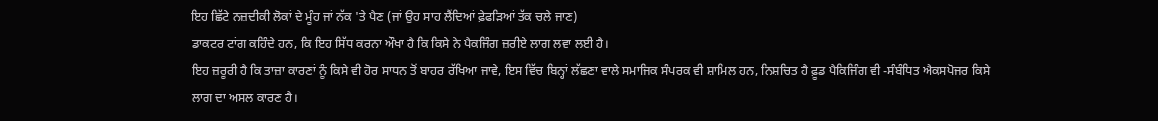ਇਹ ਛਿੱਟੇ ਨਜ਼ਦੀਕੀ ਲੋਕਾਂ ਦੇ ਮੂੰਹ ਜਾਂ ਨੱਕ 'ਤੇ ਪੈਣ (ਜਾਂ ਉਹ ਸਾਹ ਲੈਂਦਿਆਂ ਫ਼ੇਫੜਿਆਂ ਤੱਕ ਚਲੇ ਜਾਣ)
ਡਾਕਟਰ ਟਾਂਗ ਕਹਿੰਦੇ ਹਨ, ਕਿ ਇਹ ਸਿੱਧ ਕਰਨਾ ਔਖਾ ਹੈ ਕਿ ਕਿਸੇ ਨੇ ਪੈਕਜਿੰਗ ਜ਼ਰੀਏ ਲਾਗ ਲਵਾ ਲਈ ਹੈ।
ਇਹ ਜ਼ਰੂਰੀ ਹੈ ਕਿ ਤਾਜ਼ਾ ਕਾਰਣਾਂ ਨੂੰ ਕਿਸੇ ਵੀ ਹੋਰ ਸਾਧਨ ਤੋਂ ਬਾਹਰ ਰੱਖਿਆ ਜਾਵੇ, ਇਸ ਵਿੱਚ ਬਿਨ੍ਹਾਂ ਲੱਛਣਾ ਵਾਲੇ ਸਮਾਜਿਕ ਸੰਪਰਕ ਵੀ ਸ਼ਾਮਿਲ ਹਨ, ਨਿਸ਼ਚਿਤ ਹੈ ਫ਼ੂਡ ਪੈਕਿਜਿੰਗ ਵੀ -ਸੰਬੰਧਿਤ ਐਕਸਪੋਜਰ ਕਿਸੇ ਲਾਗ ਦਾ ਅਸਲ ਕਾਰਣ ਹੈ।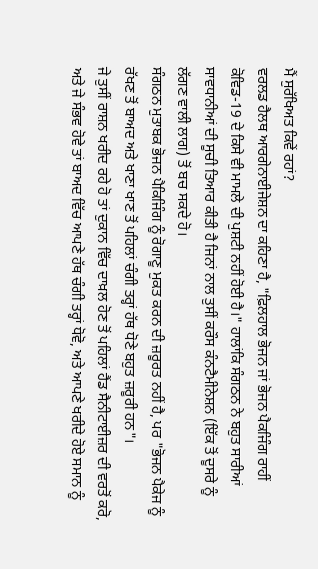ਮੈਂ ਸੁਰੱਖਿਅਤ ਕਿਵੇਂ ਰਹਾਂ?
ਵਰਲਡ ਹੈਲਥ ਆਰਗੇਨਾਈਜੇਸ਼ਨ ਦਾ ਕਹਿਣਾ ਹੈ, "ਫ਼ਿਲਹਾਲ ਭੋਜਨ ਜਾਂ ਭੋਜਨ ਪੈਕਜਿੰਗ ਰਾਹੀਂ ਕੋਵਿਡ-19 ਦੇ ਕਿਸੇ ਵੀ ਮਾਮਲੇ ਦੀ ਪੁਸ਼ਟੀ ਨਹੀਂ ਹੋਈ ਹੈ।" ਹਾਲਾਂਕਿ ਸੰਗਠਨ ਨੇ ਬਹੁਤ ਸਾਰੀਆਂ ਸਾਵਧਾਨੀਆਂ ਦੀ ਸੂਚੀ ਤਿਆਰ ਕੀਤੀ ਹੈ ਜਿਨਾਂ ਨਾਲ ਤੁਸੀਂ ਕਰੌਸ ਕੰਨਟੈਮੀਨੇਸ਼ਨ (ਇੱਕ ਤੋਂ ਦੂਸਰੇ ਨੂੰ ਲੱਗਣ ਵਾਲੀ ਲਾਗ) ਤੋਂ ਬਚ ਸਕਦੇ ਹੋ।
ਸੰਗਠਨ ਮੁਤਾਬਕ ਭੋਜਨ ਪੈਕਿਜਿੰਗ ਨੂੰ ਰੋਗਾਣੂ ਮੁਕਤ ਕਰਨ ਦੀ ਜ਼ਰੂਰਤ ਨਹੀਂ ਹੈ, ਪਰ "ਭੋਜਨ ਪੈਕੇਜ ਨੂੰ ਰੱਖਣ ਤੋਂ ਬਾਅਦ ਅਤੇ ਖਾਣਾ ਖਾਣ ਤੋਂ ਪਹਿਲਾਂ ਚੰਗੀ ਤਰ੍ਹਾਂ ਹੱਥ ਧੋਣੇ ਬਹੁਤ ਜ਼ਰੂਰੀ ਹਨ"।
ਜੇ ਤੁਸੀਂ ਰਾਸ਼ਨ ਖਰੀਦ ਰਹੇ ਹੋ ਤਾਂ ਦੁਕਾਨ ਵਿੱਚ ਦਾਖ਼ਲ ਹੋਣ ਤੋਂ ਪਹਿਲਾਂ ਹੈਂਡ ਸੈਨੀਟਾਈਜ਼ਰ ਦੀ ਵਰਤੋਂ ਕਰੋ, ਅਤੇ ਜੇ ਸੰਭਵ ਹੋਵੇ ਤਾਂ ਬਾਅਦ ਵਿੱਚ ਆਪਣੇ ਹੱਥ ਚੰਗੀ ਤਰ੍ਹਾਂ ਧੋਵੋ, ਅਤੇ ਆਪਣੇ ਖਰੀਦੇ ਹੋਏ ਸਮਾਨ ਨੂੰ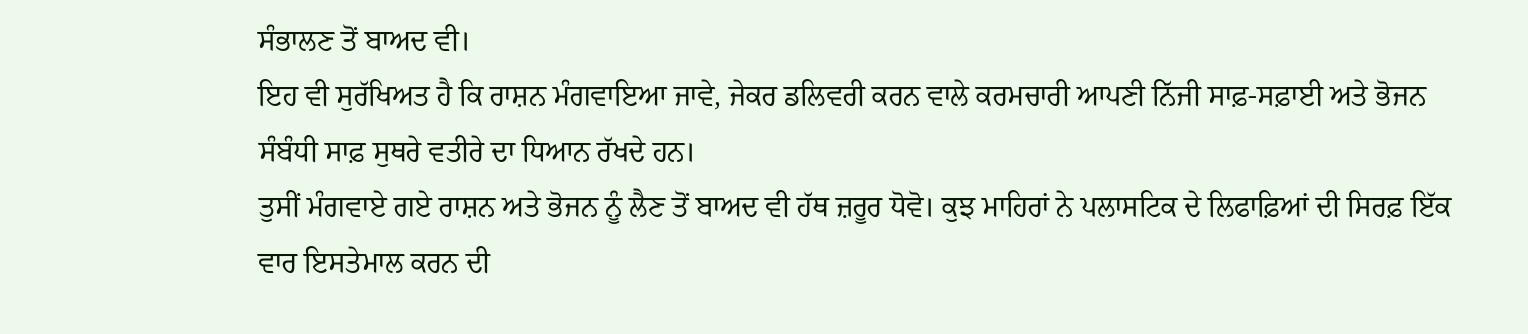ਸੰਭਾਲਣ ਤੋਂ ਬਾਅਦ ਵੀ।
ਇਹ ਵੀ ਸੁਰੱਖਿਅਤ ਹੈ ਕਿ ਰਾਸ਼ਨ ਮੰਗਵਾਇਆ ਜਾਵੇ, ਜੇਕਰ ਡਲਿਵਰੀ ਕਰਨ ਵਾਲੇ ਕਰਮਚਾਰੀ ਆਪਣੀ ਨਿੱਜੀ ਸਾਫ਼-ਸਫ਼ਾਈ ਅਤੇ ਭੋਜਨ ਸੰਬੰਧੀ ਸਾਫ਼ ਸੁਥਰੇ ਵਤੀਰੇ ਦਾ ਧਿਆਨ ਰੱਖਦੇ ਹਨ।
ਤੁਸੀਂ ਮੰਗਵਾਏ ਗਏ ਰਾਸ਼ਨ ਅਤੇ ਭੋਜਨ ਨੂੰ ਲੈਣ ਤੋਂ ਬਾਅਦ ਵੀ ਹੱਥ ਜ਼ਰੂਰ ਧੋਵੋ। ਕੁਝ ਮਾਹਿਰਾਂ ਨੇ ਪਲਾਸਟਿਕ ਦੇ ਲਿਫਾਫ਼ਿਆਂ ਦੀ ਸਿਰਫ਼ ਇੱਕ ਵਾਰ ਇਸਤੇਮਾਲ ਕਰਨ ਦੀ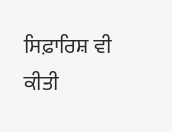ਸਿਫ਼ਾਰਿਸ਼ ਵੀ ਕੀਤੀ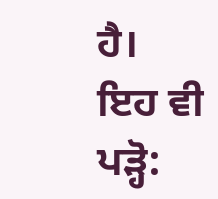ਹੈ।
ਇਹ ਵੀ ਪੜ੍ਹੋ: